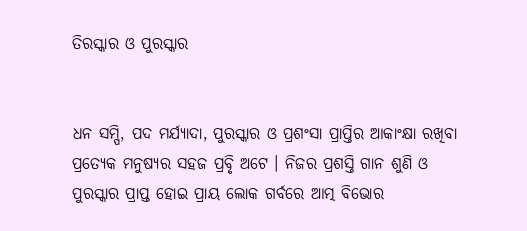ତିରସ୍କାର ଓ ପୁରସ୍କାର


ଧନ ସମ୍ପି, ପଦ ମର୍ଯ୍ୟାଦା, ପୁରସ୍କାର ଓ ପ୍ରଶଂସା ପ୍ରାପ୍ତିର ଆକାଂକ୍ଷା ରଖିବା ପ୍ରତ୍ୟେକ ମନୁଷ୍ୟର ସହଜ ପ୍ରବୃି ଅଟେ । ନିଜର ପ୍ରଶସ୍ତି ଗାନ ଶୁଣି ଓ ପୁରସ୍କାର ପ୍ରାପ୍ତ ହୋଇ ପ୍ରାୟ ଲୋକ ଗର୍ବରେ ଆତ୍ମ ବିଭୋର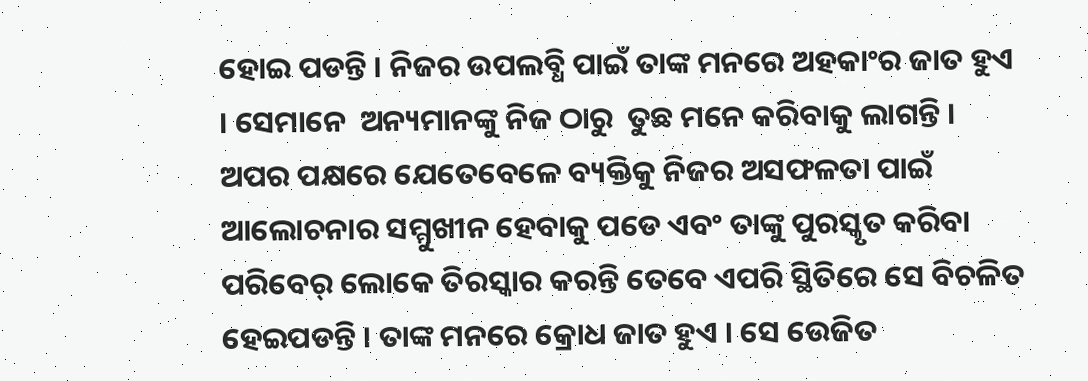ହୋଇ ପଡନ୍ତି । ନିଜର ଉପଲବ୍ଧି ପାଇଁ ତାଙ୍କ ମନରେ ଅହକାଂର ଜାତ ହୁଏ । ସେମାନେ  ଅନ୍ୟମାନଙ୍କୁ ନିଜ ଠାରୁ  ତୁଛ ମନେ କରିବାକୁ ଲାଗନ୍ତି । ଅପର ପକ୍ଷରେ ଯେତେବେଳେ ବ୍ୟକ୍ତିକୁ ନିଜର ଅସଫଳତା ପାଇଁ ଆଲୋଚନାର ସମ୍ମୁଖୀନ ହେବାକୁ ପଡେ ଏବଂ ତାଙ୍କୁ ପୁରସ୍କୃତ କରିବା ପରିବେର୍ ଲୋକେ ତିରସ୍କାର କରନ୍ତି ତେବେ ଏପରି ସ୍ଥିତିରେ ସେ ବିଚଳିତ ହେଇପଡନ୍ତି । ତାଙ୍କ ମନରେ କ୍ରୋଧ ଜାତ ହୁଏ । ସେ ଉେଜିତ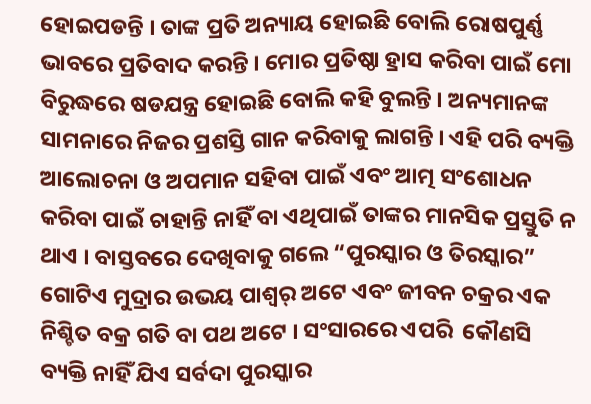ହୋଇପଡନ୍ତି । ତାଙ୍କ ପ୍ରତି ଅନ୍ୟାୟ ହୋଇଛି ବୋଲି ରୋଷପୁର୍ଣ୍ଣ ଭାବରେ ପ୍ରତିବାଦ କରନ୍ତି । ମୋର ପ୍ରତିଷ୍ଠା ହ୍ରାସ କରିବା ପାଇଁ ମୋ ବିରୁଦ୍ଧରେ ଷଡଯନ୍ତ୍ର ହୋଇଛି ବୋଲି କହି ବୁଲନ୍ତି । ଅନ୍ୟମାନଙ୍କ ସାମନାରେ ନିଜର ପ୍ରଶସ୍ତି ଗାନ କରିବାକୁ ଲାଗନ୍ତି । ଏହି ପରି ବ୍ୟକ୍ତି ଆଲୋଚନା ଓ ଅପମାନ ସହିବା ପାଇଁ ଏବଂ ଆତ୍ମ ସଂଶୋଧନ କରିବା ପାଇଁ ଚାହାନ୍ତି ନାହିଁ ବା ଏଥିପାଇଁ ତାଙ୍କର ମାନସିକ ପ୍ରସ୍ତୁତି ନ ଥାଏ । ବାସ୍ତବରେ ଦେଖିବାକୁ ଗଲେ “ପୁରସ୍କାର ଓ ତିରସ୍କାର” ଗୋଟିଏ ମୁଦ୍ରାର ଉଭୟ ପାଶ୍ୱର୍ ଅଟେ ଏବଂ ଜୀବନ ଚକ୍ରର ଏକ ନିଶ୍ଚିତ ବକ୍ର ଗତି ବା ପଥ ଅଟେ । ସଂସାରରେ ଏପରି  କୌଣସି ବ୍ୟକ୍ତି ନାହିଁ ଯିଏ ସର୍ବଦା ପୁରସ୍କାର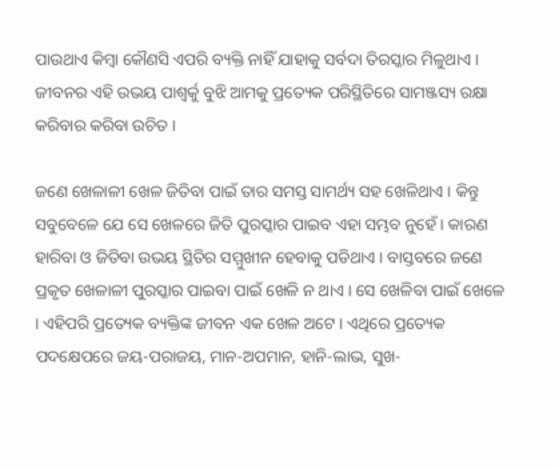ପାଉଥାଏ କିମ୍ବା କୌଣସି ଏପରି ବ୍ୟକ୍ତି ନାହିଁ ଯାହାକୁ ସର୍ବଦା ତିରସ୍କାର ମିଳୁଥାଏ । ଜୀବନର ଏହି ଉଭୟ ପାଶ୍ୱର୍କୁ ବୁଝି ଆମକୁ ପ୍ରତ୍ୟେକ ପରିସ୍ଥିତିରେ ସାମଞ୍ଜସ୍ୟ ରକ୍ଷା କରିବାର କରିବା ଉଚିତ ।

ଜଣେ ଖେଳାଳୀ ଖେଳ ଜିତିବା ପାଇଁ ତାର ସମସ୍ତ ସାମର୍ଥ୍ୟ ସହ ଖେଳିଥାଏ । କିନ୍ତୁ ସବୁବେଳେ ଯେ ସେ ଖେଳରେ ଜିତି ପୁରସ୍କାର ପାଇବ ଏହା ସମ୍ଭବ ନୁହେଁ । କାରଣ ହାରିବା ଓ ଜିତିବା ଉଭୟ ସ୍ଥିତିର ସମ୍ମୁଖୀନ ହେବାକୁ ପଡିଥାଏ । ବାସ୍ତବରେ ଜଣେ ପ୍ରକୃତ ଖେଳାଳୀ ପୁରସ୍କାର ପାଇବା ପାଇଁ ଖେଳି ନ ଥାଏ । ସେ ଖେଳିବା ପାଇଁ ଖେଳେ । ଏହିପରି ପ୍ରତ୍ୟେକ ବ୍ୟକ୍ତିଙ୍କ ଜୀବନ ଏକ ଖେଳ ଅଟେ । ଏଥିରେ ପ୍ରତ୍ୟେକ ପଦକ୍ଷେପରେ ଜୟ-ପରାଜୟ, ମାନ-ଅପମାନ, ହାନି-ଲାଭ, ସୁଖ-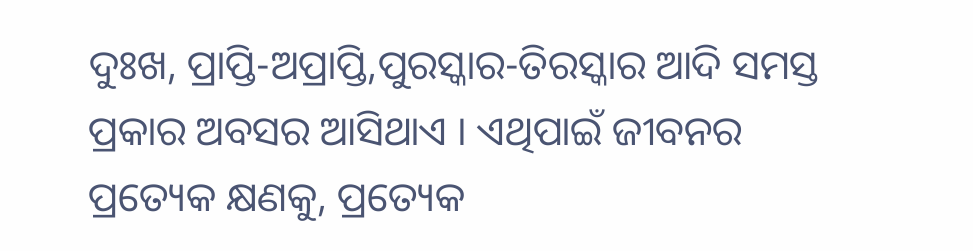ଦୁଃଖ, ପ୍ରାପ୍ତି-ଅପ୍ରାପ୍ତି,ପୁରସ୍କାର-ତିରସ୍କାର ଆଦି ସମସ୍ତ ପ୍ରକାର ଅବସର ଆସିଥାଏ । ଏଥିପାଇଁ ଜୀବନର ପ୍ରତ୍ୟେକ କ୍ଷଣକୁ, ପ୍ରତ୍ୟେକ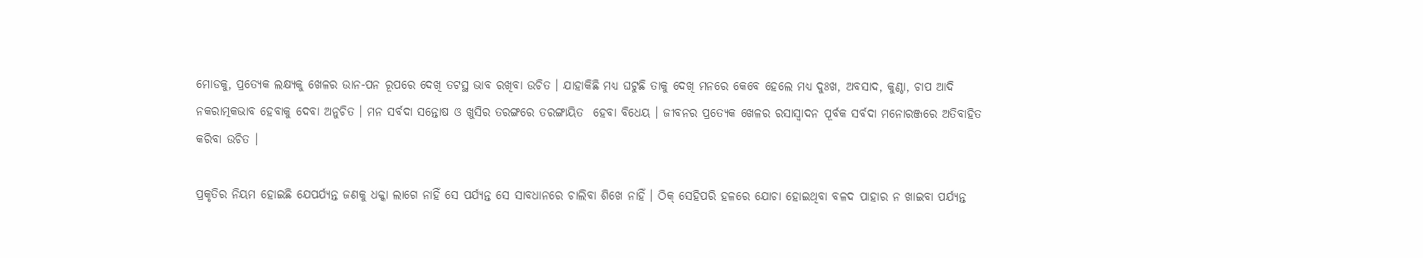ମୋଡକୁ, ପ୍ରତ୍ୟେକ ଲକ୍ଷ୍ୟକୁ ଖେଳର ଉାନ-ପନ ରୂପରେ ଦେଖି ତଟସ୍ଥ ଭାବ ରଖିବା ଉଚିତ । ଯାହାକିଛି ମଧ୍ୟ ଘଟୁଛି ତାକୁ ଦେଖି ମନରେ କେବେ ହେଲେ ମଧ୍ୟ ଦୁଃଖ, ଅବସାଦ, କୁଣ୍ଠା, ଚାପ ଆଦି ନକରାତ୍ମକଭାବ ହେବାକୁ ଦେବା ଅନୁଚିତ । ମନ ସର୍ବଦା ସନ୍ତୋଷ ଓ ଖୁସିର ତରଙ୍ଗରେ ତରଙ୍ଗାୟିତ  ହେବା ବିଧେୟ । ଜୀବନର ପ୍ରତ୍ୟେକ ଖେଳର ରସାସ୍ବାଦନ ପୂର୍ବକ ସର୍ବଦା ମନୋରଞ୍ଜରେ ଅତିବାହିତ କରିବା ଉଚିତ ।

ପ୍ରକୃତିର ନିୟମ ହୋଇଛି ଯେପର୍ଯ୍ୟନ୍ତ ଜଣକୁ ଧକ୍କା ଲାଗେ ନାହିଁ ସେ ପର୍ଯ୍ୟନ୍ତ ସେ ସାବଧାନରେ ଚାଲିବା ଶିଖେ ନାହିଁ । ଠିକ୍ ସେହିପରି ହଳରେ ଯୋଚା ହୋଇଥିବା ବଳଦ ପାହାର ନ ଖାଇବା ପର୍ଯ୍ୟନ୍ତ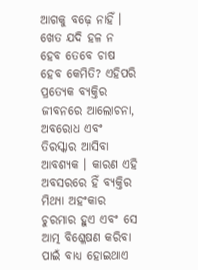ଆଗକୁ ବଢ଼େ ନାହିଁ । ଖେତ ଯଦି ହଳ ନ ହେବ ତେବେ ଚାଷ ହେବ କେମିତି? ଏହିପରି ପ୍ରତ୍ୟେକ ବ୍ୟକ୍ତିର ଜୀବନରେ ଆଲୋଚନା, ଅବରୋଧ ଏବଂ ତିରସ୍କାର ଆସିବା ଆବଶ୍ୟକ । କାରଣ ଏହି ଅବସରରେ ହିଁ ବ୍ୟକ୍ତିର ମିଥ୍ୟା ଅହଂକାର ଚୁରମାର ହୁଏ ଏବଂ ସେ ଆତ୍ମ ବିଶ୍ଳେଷଣ କରିବା ପାଇଁ ବାଧ୍ୟ ହୋଇଥାଏ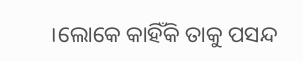।ଲୋକେ କାହିଁକି ତାକୁ ପସନ୍ଦ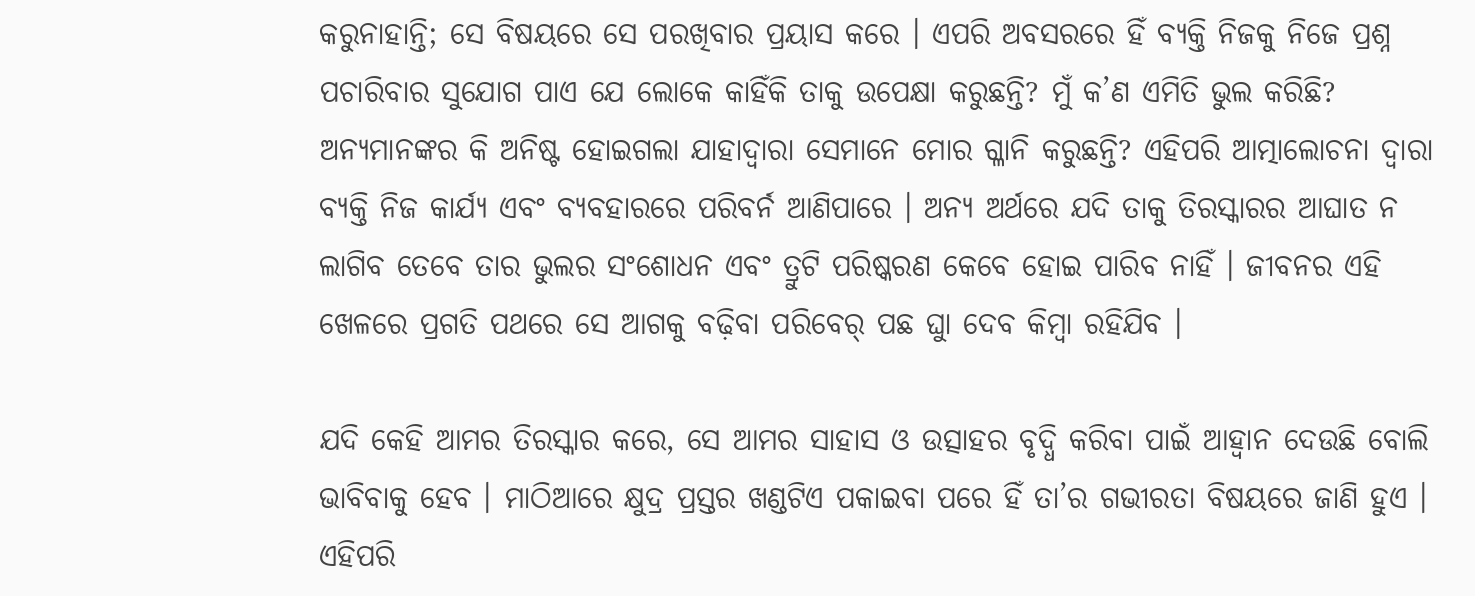କରୁନାହାନ୍ତି; ସେ ବିଷୟରେ ସେ ପରଖିବାର ପ୍ରୟାସ କରେ । ଏପରି ଅବସରରେ ହିଁ ବ୍ୟକ୍ତି ନିଜକୁ ନିଜେ ପ୍ରଶ୍ନ ପଚାରିବାର ସୁଯୋଗ ପାଏ ଯେ ଲୋକେ କାହିଁକି ତାକୁ ଉପେକ୍ଷା କରୁଛନ୍ତି? ମୁଁ କ’ଣ ଏମିତି ଭୁଲ କରିଛି? ଅନ୍ୟମାନଙ୍କର କି ଅନିଷ୍ଟ ହୋଇଗଲା ଯାହାଦ୍ୱାରା ସେମାନେ ମୋର ଗ୍ଳାନି କରୁଛନ୍ତି? ଏହିପରି ଆତ୍ମାଲୋଚନା ଦ୍ୱାରା ବ୍ୟକ୍ତି ନିଜ କାର୍ଯ୍ୟ ଏବଂ ବ୍ୟବହାରରେ ପରିବର୍ନ ଆଣିପାରେ । ଅନ୍ୟ ଅର୍ଥରେ ଯଦି ତାକୁ ତିରସ୍କାରର ଆଘାତ ନ ଲାଗିବ ତେବେ ତାର ଭୁଲର ସଂଶୋଧନ ଏବଂ ତ୍ରୁଟି ପରିଷ୍କରଣ କେବେ ହୋଇ ପାରିବ ନାହିଁ । ଜୀବନର ଏହି ଖେଳରେ ପ୍ରଗତି ପଥରେ ସେ ଆଗକୁ ବଢ଼ିବା ପରିବେର୍ ପଛ ଘୁା ଦେବ କିମ୍ବା ରହିଯିବ ।

ଯଦି କେହି ଆମର ତିରସ୍କାର କରେ, ସେ ଆମର ସାହାସ ଓ ଉତ୍ସାହର ବୃଦ୍ଧି କରିବା ପାଇଁ ଆହ୍ୱାନ ଦେଉଛି ବୋଲି ଭାବିବାକୁ ହେବ । ମାଠିଆରେ କ୍ଷୁଦ୍ର ପ୍ରସ୍ତର ଖଣ୍ଡଟିଏ ପକାଇବା ପରେ ହିଁ ତା’ର ଗଭୀରତା ବିଷୟରେ ଜାଣି ହୁଏ । ଏହିପରି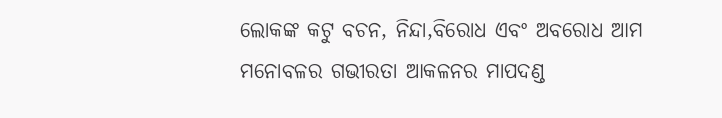ଲୋକଙ୍କ କଟୁ ବଚନ, ନିନ୍ଦା,ବିରୋଧ ଏବଂ ଅବରୋଧ ଆମ ମନୋବଳର ଗଭୀରତା ଆକଳନର ମାପଦଣ୍ଡ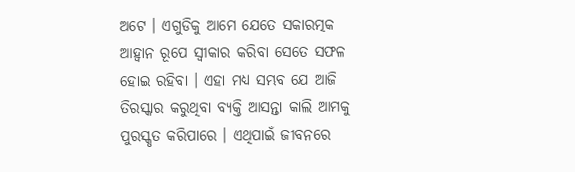ଅଟେ । ଏଗୁଡିକୁ ଆମେ ଯେତେ ସକାରତ୍ମକ ଆହ୍ୱାନ ରୂପେ ସ୍ବୀକାର କରିବା ସେତେ ସଫଳ ହୋଇ ରହିବା । ଏହା ମଧ୍ୟ ସମ୍ଭବ ଯେ ଆଜି ତିରସ୍କାର କରୁଥିବା ବ୍ୟକ୍ତି ଆସନ୍ତା କାଲି ଆମକୁ ପୁରସ୍କୃତ କରିପାରେ । ଏଥିପାଇଁ ଜୀବନରେ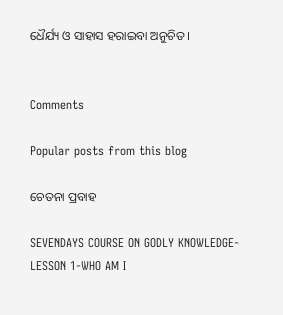ଧୈର୍ଯ୍ୟ ଓ ସାହାସ ହରାଇବା ଅନୁଚିତ ।


Comments

Popular posts from this blog

ଚେତନା ପ୍ରବାହ

SEVENDAYS COURSE ON GODLY KNOWLEDGE-LESSON 1-WHO AM I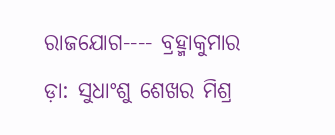ରାଜଯୋଗ---- ବ୍ରହ୍ମାକୁମାର ଡ଼ା: ସୁଧାଂଶୁ ଶେଖର ମିଶ୍ର